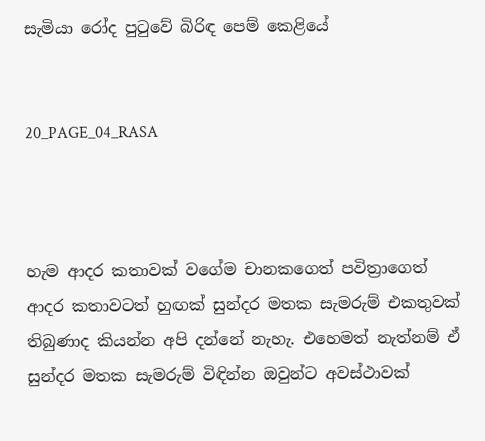සැමියා රෝද පුටුවේ බිරිඳ පෙම් කෙළියේ


20_PAGE_04_RASA



හැම ආදර කතාවක් වගේම චානකගෙත් පවිත්‍රාගෙත් ආදර කතාවටත් හුඟක් සුන්දර මතක සැමරුම් එකතුවක් තිබුණාද කියන්න අපි දන්නේ නැහැ. එහෙමත් නැත්නම් ඒ සුන්දර මතක සැමරුම් විඳින්න ඔවුන්ට අවස්ථාවක්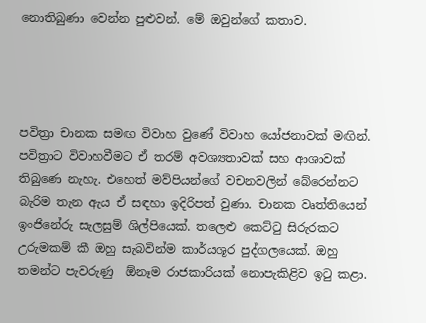නොතිබුණා වෙන්න පුළුවන්. මේ ඔවුන්ගේ කතාව.




පවිත්‍රා චානක සමඟ විවාහ වුණේ විවාහ යෝජනාවක් මඟින්. පවිත්‍රාට විවාහවීමට ඒ තරම් අවශ්‍යතාවක් සහ ආශාවක් තිබුණෙ නැහැ. එහෙත් මව්පියන්ගේ වචනවලින් බේරෙන්නට බැරිම තැන ඇය ඒ සඳහා ඉදිරිපත් වුණා. චානක වෘත්තියෙන් ඉංජිනේරු සැලසුම් ශිල්පියෙක්. තලෙළු කෙට්ටු සිරුරකට උරුමකම් කී ඔහු සැබවින්ම කාර්යශූර පුද්ගලයෙක්. ඔහු තමන්ට පැවරුණු  ඕනෑම රාජකාරියක් නොපැකිළිව ඉටු කළා.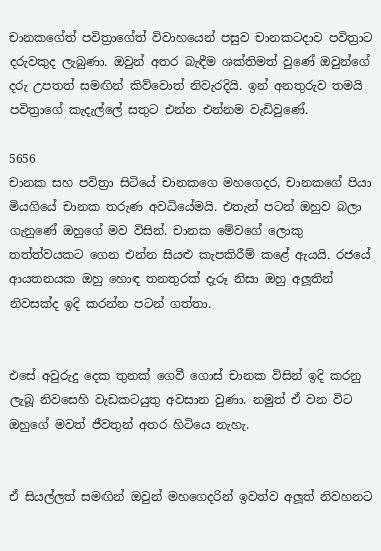චානකගේත් පවිත්‍රාගේත් විවාහයෙන් පසුව චානකටදාව පවිත්‍රාට දරුවකුද ලැබුණා. ඔවුන් අතර බැඳීම ශක්තිමත් වුණේ ඔවුන්ගේ දරු උපතත් සමඟින් කිව්වොත් නිවැරදියි. ඉන් අනතුරුව තමයි පවිත්‍රාගේ කැදැල්ලේ සතුට එන්න එන්නම වැඩිවුණේ.

5656
චානක සහ පවිත්‍රා සිටියේ චානකගෙ මහගෙදර, චානකගේ පියා මියගියේ චානක තරුණ අවධියේමයි. එතැන් පටන් ඔහුව බලා ගැනුණේ ඔහුගේ මව විසින්. චානක මේවගේ ලොකු තත්ත්වයකට ගෙන එන්න සියළු කැපකිරීම් කළේ ඇයයි. රජයේ ආයතනයක ඔහු හොඳ තනතුරක් දැරූ නිසා ඔහු අලූතින් නිවසක්ද ඉදි කරන්න පටන් ගත්තා.


එසේ අවුරුදු දෙක තුනක් ගෙවී ගොස් චානක විසින් ඉදි කරනු ලැබූ නිවසෙහි වැඩකටයුතු අවසාන වුණා. නමුත් ඒ වන විට ඔහුගේ මවත් ජීවතුන් අතර හිටියෙ නැහැ.


ඒ සියල්ලත් සමඟින් ඔවුන් මහගෙදරින් ඉවත්ව අලූත් නිවහනට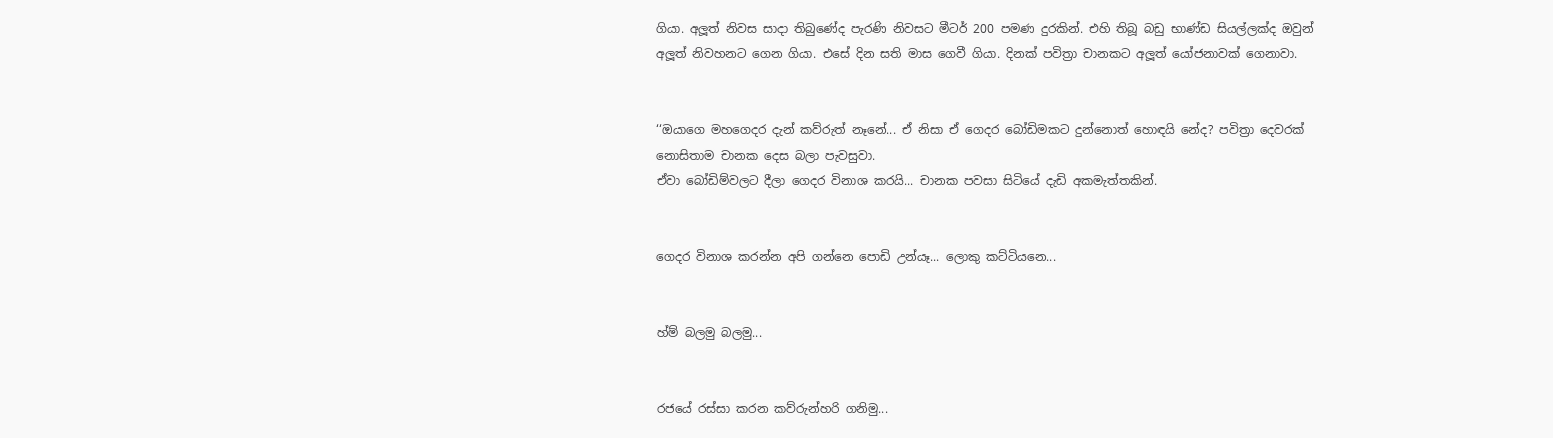ගියා. අලූත් නිවස සාදා තිබුණේද පැරණි නිවසට මීටර් 200 පමණ දුරකින්. එහි තිබූ බඩු භාණ්ඩ සියල්ලක්ද ඔවුන් අලූත් නිවහනට ගෙන ගියා. එසේ දින සති මාස ගෙවී ගියා. දිනක් පවිත්‍රා චානකට අලූත් යෝජනාවක් ගෙනාවා.


‘‘ඔයාගෙ මහගෙදර දැන් කව්රුත් නෑනේ... ඒ නිසා ඒ ගෙදර බෝඩිමකට දුන්නොත් හොඳයි නේද? පවිත්‍රා දෙවරක් නොසිතාම චානක දෙස බලා පැවසුවා.
ඒවා බෝඩිම්වලට දීලා ගෙදර විනාශ කරයි... චානක පවසා සිටියේ දැඩි අකමැත්තකින්.


ගෙදර විනාශ කරන්න අපි ගන්නෙ පොඩි උන්යෑ... ලොකු කට්ටියනෙ...


හ්ම් බලමු බලමු...


රජයේ රස්සා කරන කව්රුන්හරි ගනිමු...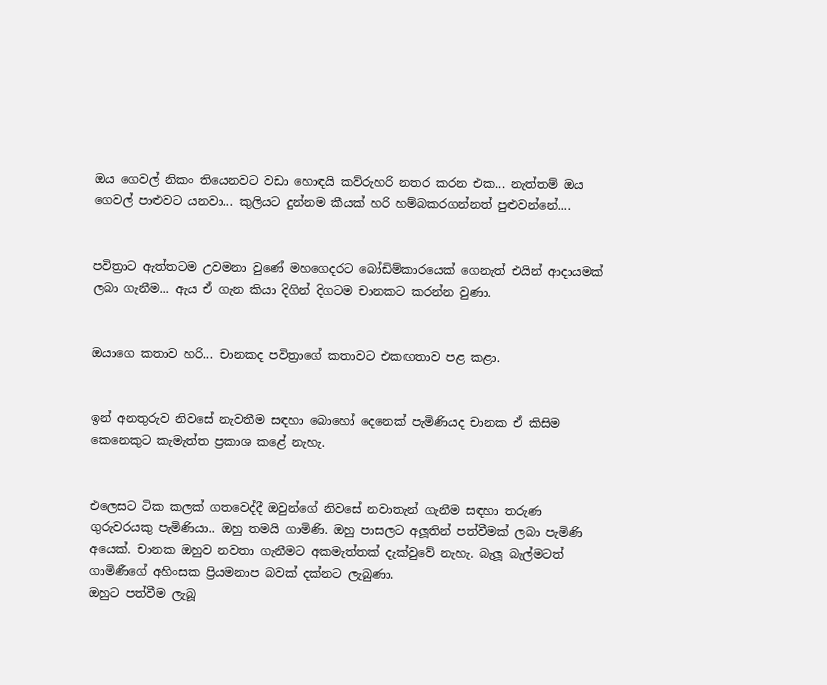ඔය ගෙවල් නිකං තියෙනවට වඩා හොඳයි කව්රුහරි නතර කරන එක... නැත්තම් ඔය ගෙවල් පාළුවට යනවා... කුලියට දුන්නම කීයක් හරි හම්බකරගන්නත් පුළුවන්නේ....


පවිත්‍රාට ඇත්තටම උවමනා වුණේ මහගෙදරට බෝඩිම්කාරයෙක් ගෙනැත් එයින් ආදායමක් ලබා ගැනීම... ඇය ඒ ගැන කියා දිගින් දිගටම චානකට කරන්න වුණා.


ඔයාගෙ කතාව හරි... චානකද පවිත්‍රාගේ කතාවට එකඟතාව පළ කළා.


ඉන් අනතුරුව නිවසේ නැවතීම සඳහා බොහෝ දෙනෙක් පැමිණියද චානක ඒ කිසිම කෙනෙකුට කැමැත්ත ප්‍රකාශ කළේ නැහැ.


එලෙසට ටික කලක් ගතවෙද්දී ඔවුන්ගේ නිවසේ නවාතැන් ගැනීම සඳහා තරුණ ගුරුවරයකු පැමිණියා.. ඔහු තමයි ගාමිණි. ඔහු පාසලට අලූතින් පත්වීමක් ලබා පැමිණි අයෙක්. චානක ඔහුව නවතා ගැනීමට අකමැත්තක් දැක්වුවේ නැහැ. බැලූ බැල්මටත් ගාමිණීගේ අහිංසක ප්‍රියමනාප බවක් දක්නට ලැබුණා.
ඔහුට පත්වීම ලැබූ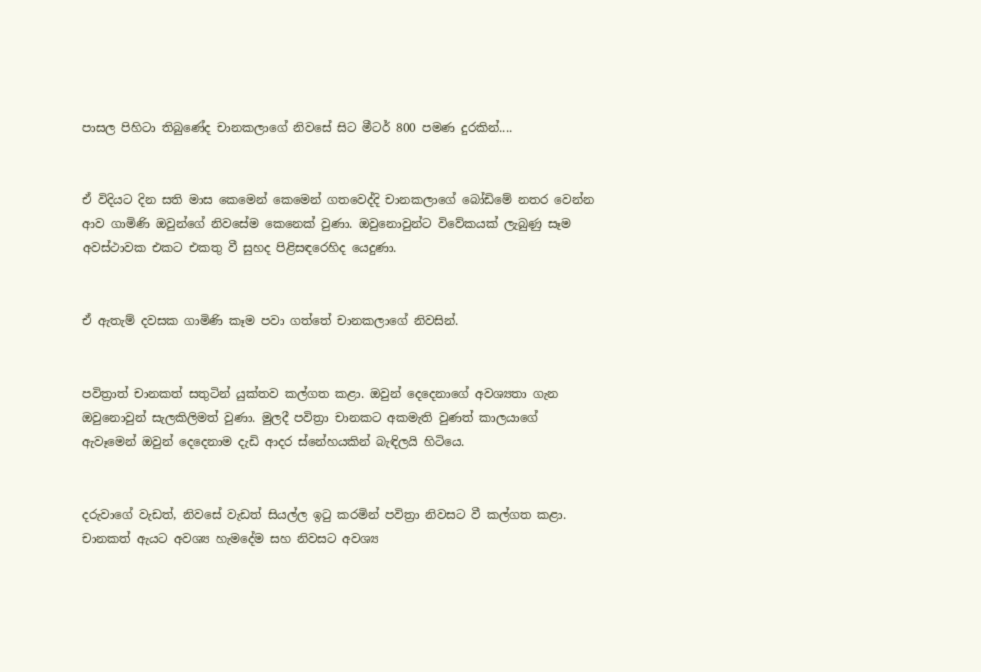පාසල පිහිටා තිබුණේද චානකලාගේ නිවසේ සිට මීටර් 800 පමණ දුරකින්....


ඒ විදියට දින සති මාස කෙමෙන් කෙමෙන් ගතවෙද්දි චානකලාගේ බෝඩිමේ නතර වෙන්න ආව ගාමිණි ඔවුන්ගේ නිවසේම කෙනෙක් වුණා. ඔවුනොවුන්ට විවේකයක් ලැබුණු සෑම අවස්ථාවක එකට එකතු වී සුහද පිළිසඳරෙහිද යෙදුණා.


ඒ ඇතැම් දවසක ගාමිණි කෑම පවා ගත්තේ චානකලාගේ නිවසින්.


පවිත්‍රාත් චානකත් සතුටින් යුක්තව කල්ගත කළා. ඔවුන් දෙදෙනාගේ අවශ්‍යතා ගැන ඔවුනොවුන් සැලකිලිමත් වුණා. මුලදී පවිත්‍රා චානකට අකමැති වුණත් කාලයාගේ ඇවෑමෙන් ඔවුන් දෙදෙනාම දැඩි ආදර ස්නේහයකින් බැඳිලයි හිටියෙ.


දරුවාගේ වැඩත්, නිවසේ වැඩත් සියල්ල ඉටු කරමින් පවිත්‍රා නිවසට වී කල්ගත කළා. චානකත් ඇයට අවශ්‍ය හැමදේම සහ නිවසට අවශ්‍ය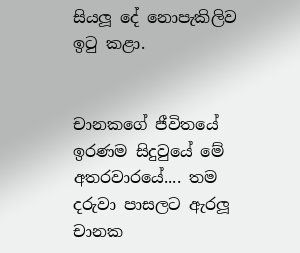සියලූ දේ නොපැකිලිව ඉටු කළා.


චානකගේ ජීවිතයේ ඉරණම සිදුවුයේ මේ අතරවාරයේ.... තම දරුවා පාසලට ඇරලූ චානක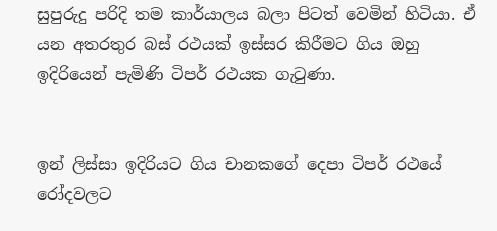සුපුරුදු පරිදි තම කාර්යාලය බලා පිටත් වෙමින් හිටියා. ඒ යන අතරතුර බස් රථයක් ඉස්සර කිරීමට ගිය ඔහු ඉදිරියෙන් පැමිණි ටිපර් රථයක ගැටුණා.


ඉන් ලිස්සා ඉදිරියට ගිය චානකගේ දෙපා ටිපර් රථයේ රෝදවලට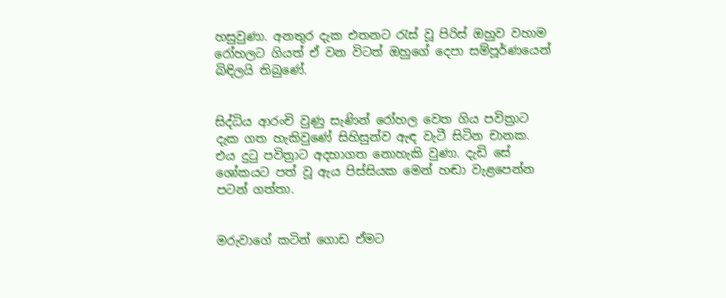හසුවුණා. අනතුර දැක එතනට රැස් වූ පිරිස් ඔහුව වහාම රෝහලට ගියත් ඒ වන විටත් ඔහුගේ දෙපා සම්පූර්ණයෙන් බිඳිලයි තිබුණේ.


සිද්ධිය ආරංචි වුණු සැණින් රෝහල වෙත ගිය පවිත්‍රාට දැක ගත හැකිවුණේ සිහිසුන්ව ඇඳ වැටී සිටින චානක. එය දුටු පවිත්‍රාට අදහාගත නොහැකි වුණා. දැඩි සේ ශෝකයට පත් වූ ඇය පිස්සියක මෙන් හඬා වැළපෙන්න පටන් ගත්තා.


මරුවාගේ කටින් ගොඩ ඒමට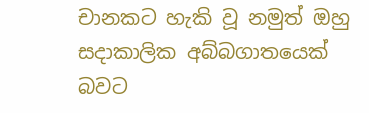චානකට හැකි වූ නමුත් ඔහු සදාකාලික අබ්බගාතයෙක් බවට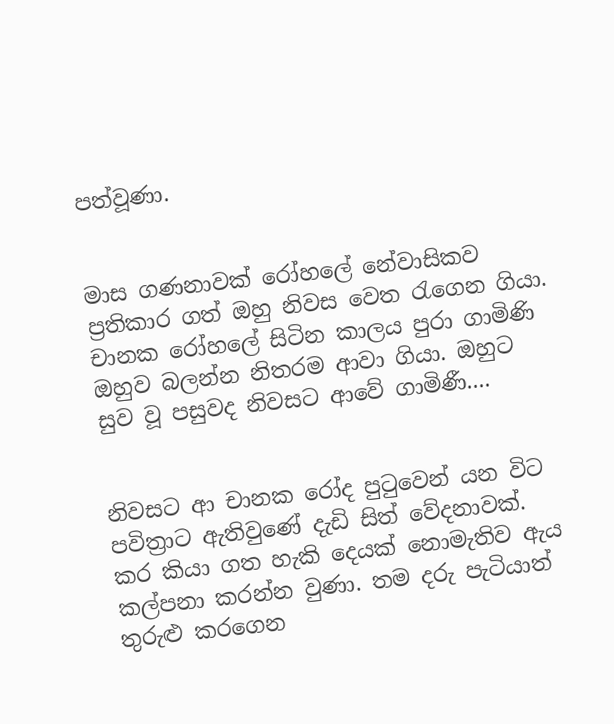පත්වූණා.


මාස ගණනාවක් රෝහලේ නේවාසිකව ප්‍රතිකාර ගත් ඔහු නිවස වෙත රැගෙන ගියා. චානක රෝහලේ සිටින කාලය පුරා ගාමිණි ඔහුව බලන්න නිතරම ආවා ගියා. ඔහුට සුව වූ පසුවද නිවසට ආවේ ගාමිණී....


නිවසට ආ චානක රෝද පුටුවෙන් යන විට පවිත්‍රාට ඇතිවුණේ දැඩි සිත් වේදනාවක්. කර කියා ගත හැකි දෙයක් නොමැතිව ඇය කල්පනා කරන්න වුණා. තම දරු පැටියාත් තුරුළු කරගෙන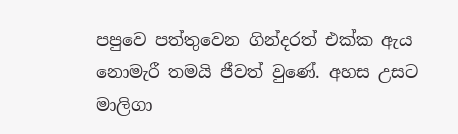පපුවෙ පත්තුවෙන ගින්දරත් එක්ක ඇය නොමැරී තමයි ජීවත් වුණේ. අහස උසට මාලිගා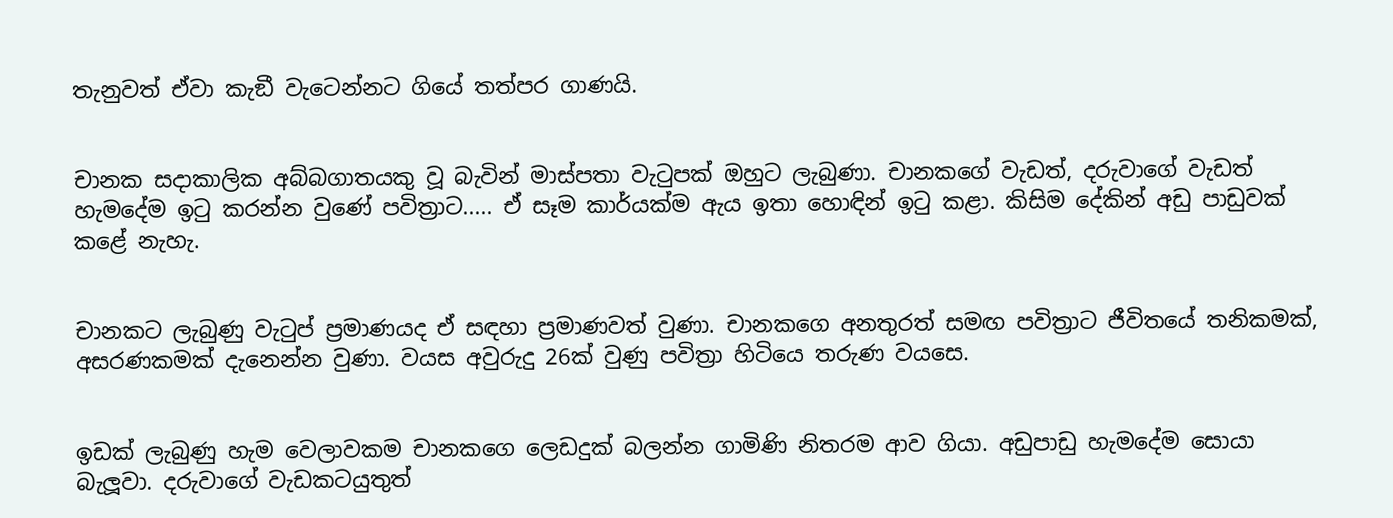තැනුවත් ඒවා කැඞී වැටෙන්නට ගියේ තත්පර ගාණයි.


චානක සදාකාලික අබ්බගාතයකු වූ බැවින් මාස්පතා වැටුපක් ඔහුට ලැබුණා. චානකගේ වැඩත්, දරුවාගේ වැඩත් හැමදේම ඉටු කරන්න වුණේ පවිත්‍රාට..... ඒ සෑම කාර්යක්ම ඇය ඉතා හොඳින් ඉටු කළා. කිසිම දේකින් අඩු පාඩුවක් කළේ නැහැ.


චානකට ලැබුණු වැටුප් ප්‍රමාණයද ඒ සඳහා ප්‍රමාණවත් වුණා. චානකගෙ අනතුරත් සමඟ පවිත්‍රාට ජීවිතයේ තනිකමක්, අසරණකමක් දැනෙන්න වුණා. වයස අවුරුදු 26ක් වුණු පවිත්‍රා හිටියෙ තරුණ වයසෙ.


ඉඩක් ලැබුණු හැම වෙලාවකම චානකගෙ ලෙඩදුක් බලන්න ගාමිණි නිතරම ආව ගියා. අඩුපාඩු හැමදේම සොයා බැලූවා. දරුවාගේ වැඩකටයුතුත්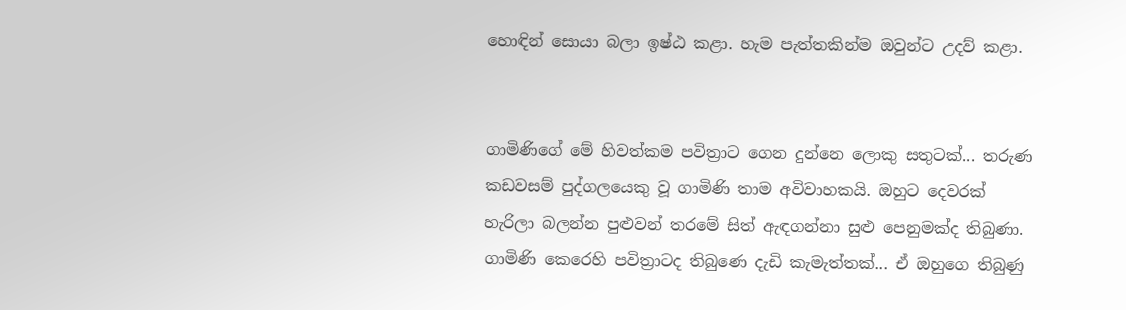හොඳින් සොයා බලා ඉෂ්ඨ කළා. හැම පැත්තකින්ම ඔවුන්ට උදව් කළා.


ගාමිණිගේ මේ හිවත්කම පවිත්‍රාට ගෙන දුන්නෙ ලොකු සතුටක්... තරුණ කඩවසම් පුද්ගලයෙකු වූ ගාමිණි තාම අවිවාහකයි. ඔහුට දෙවරක් හැරිලා බලන්න පුළුවන් තරමේ සිත් ඇඳගන්නා සුළු පෙනුමක්ද තිබුණා. ගාමිණි කෙරෙහි පවිත්‍රාටද තිබුණෙ දැඩි කැමැත්තක්... ඒ ඔහුගෙ තිබුණු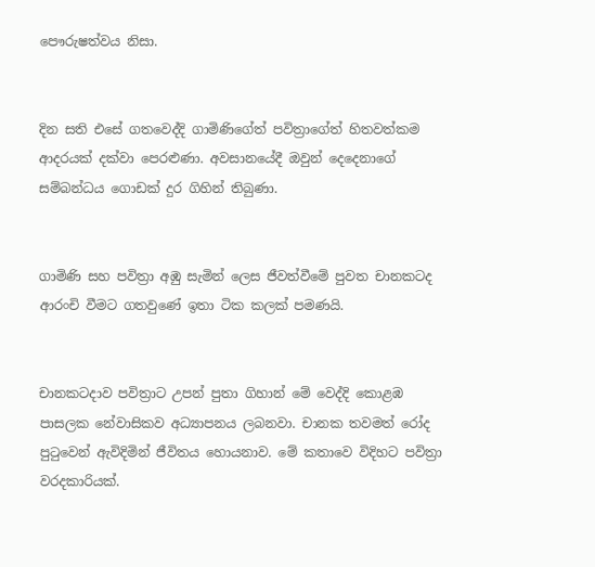පෞරුෂත්වය නිසා.


දින සති එසේ ගතවෙද්දි ගාමිණිගේත් පවිත්‍රාගේත් හිතවත්කම ආදරයක් දක්වා පෙරළුණා. අවසානයේදී ඔවුන් දෙදෙනාගේ සම්බන්ධය ගොඩක් දුර ගිහින් තිබුණා.


ගාමිණි සහ පවිත්‍රා අඹු සැමින් ලෙස ජීවත්වීමේ පුවත චානකටද ආරංචි වීමට ගතවුණේ ඉතා ටික කලක් පමණයි.


චානකටදාව පවිත්‍රාට උපන් පුතා ගිහාන් මේ වෙද්දි කොළඹ පාසලක නේවාසිකව අධ්‍යාපනය ලබනවා. චානක තවමත් රෝද පුටුවෙන් ඇවිදිමින් ජීවිතය හොයනාව. මේ කතාවෙ විදිහට පවිත්‍රා වරදකාරියක්.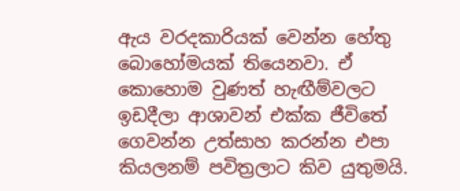ඇය වරදකාරියක් වෙන්න හේතු බොහෝමයක් තියෙනවා. ඒ කොහොම වුණත් හැඟීම්වලට ඉඩදීලා ආශාවන් එක්ක ජීවිතේ ගෙවන්න උත්සාහ කරන්න එපා කියලනම් පවිත්‍රලාට කිව යුතුමයි.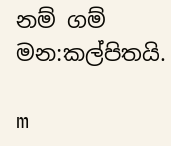නම් ගම් මන:කල්පිතයි.

m